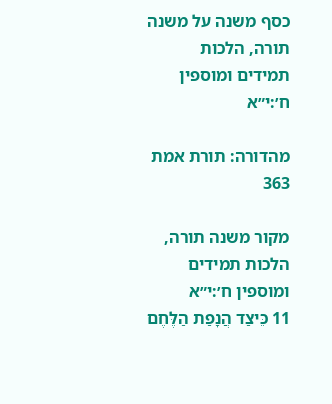כסף משנה על משנה תורה, הלכות תמידים ומוספין ח׳:י״א

מהדורה: תורת אמת 363

מקור משנה תורה, הלכות תמידים ומוספין ח׳:י״א
11 כֵּיצַד הֲנָפַת הַלֶּחֶם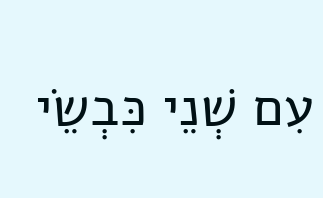עִם שְׁנֵי כִּבְשֵׂי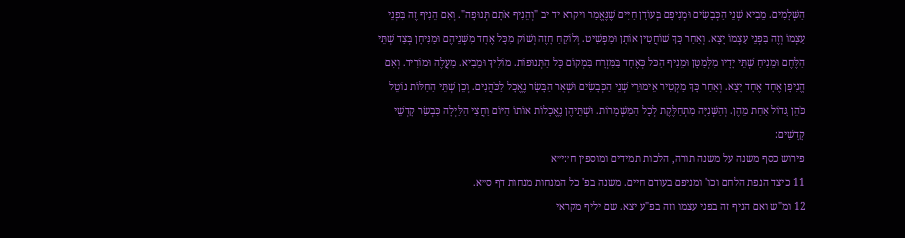הַשְּׁלָמִים. מֵבִיא שְׁנֵי הַכְּבָשִׂים וּמְנִיפָם בְּעוֹדָן חַיִּים שֶׁנֶּאֱמַר ויקרא יד יב "וְהֵנִיף אֹתָם תְּנוּפָה". וְאִם הֵנִיף זֶה בִּפְנֵי עַצְמוֹ וְזֶה בִּפְנֵי עַצְמוֹ יָצָא. וְאַחַר כָּךְ שׁוֹחֲטִין אוֹתָן וּמַפְשִׁיט. וְלוֹקֵחַ חָזֶה וְשׁוֹק מִכָּל אֶחָד מִשְּׁנֵיהֶם וּמַנִּיחָן בְּצַד שְׁתֵּי הַלֶּחֶם וּמֵנִיחַ שְׁתֵּי יָדָיו מִלְּמַטָּן וּמֵנִיף הַכּל כְּאֶחָד בַּמִּזְרָח בִּמְקוֹם כָּל הַתְּנוּפוֹת. מוֹלִיךְ וּמֵבִיא. מַעֲלֶה וּמוֹרִיד. וְאִם הֱנִיפָן אֶחָד אֶחָד יָצָא. וְאַחַר כָּךְ מַקְטִיר אֵימוּרֵי שְׁנֵי הַכְּבָשִׂים וּשְׁאָר הַבָּשָׂר נֶאֱכָל לַכֹּהֲנִים. וְכֵן שְׁתֵּי הַחַלּוֹת נוֹטֵל כֹּהֵן גָּדוֹל אַחַת מֵהֶן. וְהַשְּׁנִיָּה מִתְחַלֶּקֶת לְכָל הַמִּשְׁמָרוֹת. וּשְׁתֵּיהֶן נֶאֱכָלוֹת אוֹתוֹ הַיּוֹם וַחֲצִי הַלַּיְלָה כִּבְשַׂר קָדְשֵׁי קָדָשִׁים:
פירוש כסף משנה על משנה תורה, הלכות תמידים ומוספין ח׳:י״א
11 כיצד הנפת הלחם וכו' ומניפם בעודם חיים. משנה בפ' כל המנחות מנחות דף ס״א.
12 ומ"ש ואם הניף זה בפני עצמו וזה בפ"ע יצא. שם יליף מקראי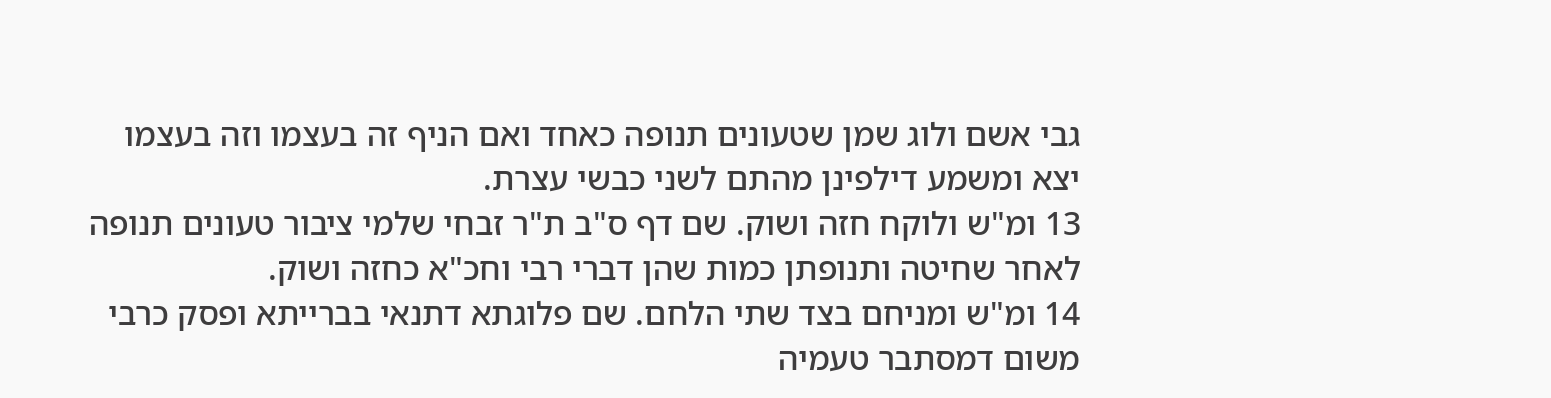גבי אשם ולוג שמן שטעונים תנופה כאחד ואם הניף זה בעצמו וזה בעצמו יצא ומשמע דילפינן מהתם לשני כבשי עצרת.
13 ומ"ש ולוקח חזה ושוק. שם דף ס"ב ת"ר זבחי שלמי ציבור טעונים תנופה לאחר שחיטה ותנופתן כמות שהן דברי רבי וחכ"א כחזה ושוק.
14 ומ"ש ומניחם בצד שתי הלחם. שם פלוגתא דתנאי בברייתא ופסק כרבי משום דמסתבר טעמיה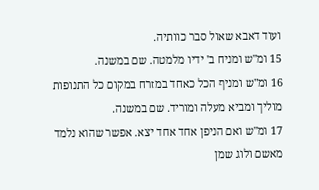ועוד דאבא שאול סבר כוותיה.
15 ומ"ש ומניח ב' ידיו מלמטה. שם במשנה.
16 ומ"ש ומניף הכל כאחד במזרח במקום כל התנופות מוליך ומביא מעלה ומוריד. שם במשנה.
17 ומ"ש ואם הניפן אחד אחד יצא. אפשר שהוא נלמד מאשם ולוג שמן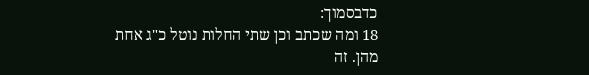כדבסמוך:
18 ומה שכתב וכן שתי החלות נוטל כ"ג אחת מהן. זה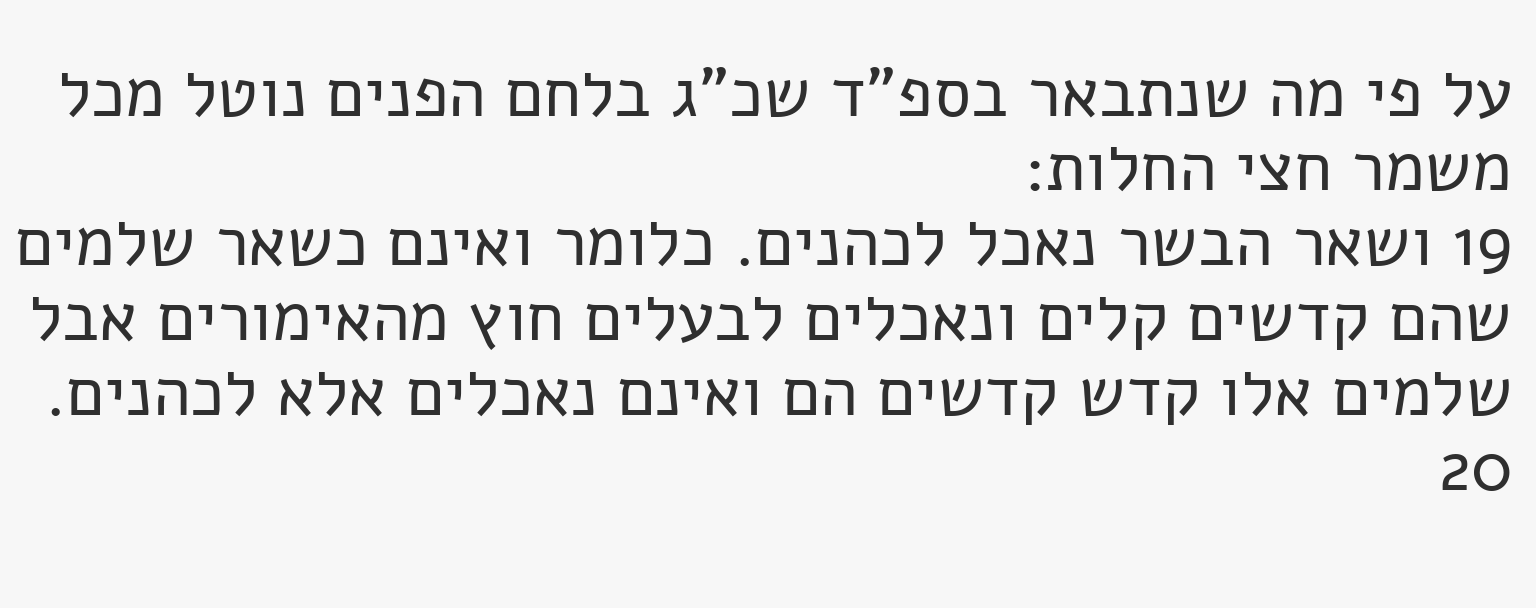על פי מה שנתבאר בספ"ד שכ"ג בלחם הפנים נוטל מכל משמר חצי החלות:
19 ושאר הבשר נאכל לכהנים. כלומר ואינם כשאר שלמים שהם קדשים קלים ונאכלים לבעלים חוץ מהאימורים אבל שלמים אלו קדש קדשים הם ואינם נאכלים אלא לכהנים.
20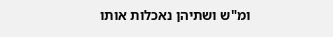ומ"ש ושתיהן נאכלות אותו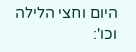היום וחצי הלילה וכו':